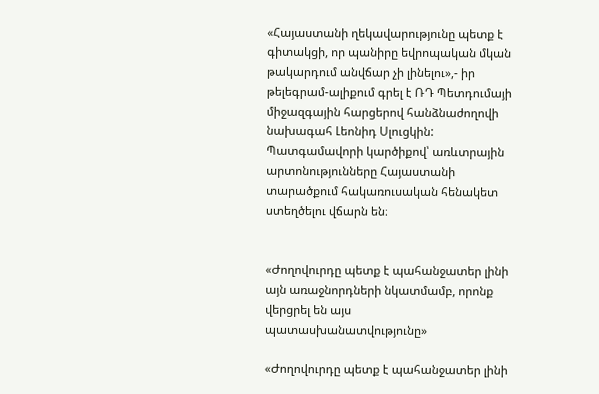«Հայաստանի ղեկավարությունը պետք է գիտակցի, որ պանիրը եվրոպական մկան թակարդում անվճար չի լինելու»,- իր թելեգրամ-ալիքում գրել է ՌԴ Պետդումայի միջազգային հարցերով հանձնաժողովի նախագահ Լեոնիդ Սլուցկին: Պատգամավորի կարծիքով՝ առևտրային արտոնությունները Հայաստանի տարածքում հակառուսական հենակետ ստեղծելու վճարն են։


«Ժողովուրդը պետք է պահանջատեր լինի այն առաջնորդների նկատմամբ, որոնք վերցրել են այս պատասխանատվությունը»

«Ժողովուրդը պետք է պահանջատեր լինի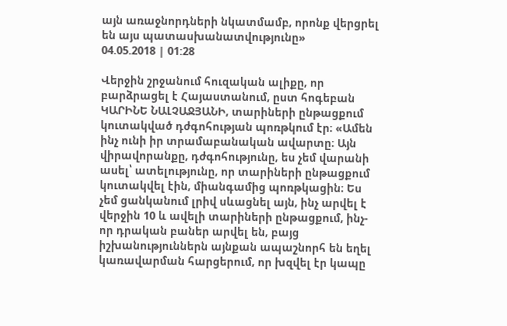այն առաջնորդների նկատմամբ, որոնք վերցրել են այս պատասխանատվությունը»
04.05.2018 | 01:28

Վերջին շրջանում հուզական ալիքը, որ բարձրացել է Հայաստանում, ըստ հոգեբան ԿԱՐԻՆԵ ՆԱԼՉԱՋՅԱՆԻ, տարիների ընթացքում կուտակված դժգոհության պոռթկում էր։ «Ամեն ինչ ունի իր տրամաբանական ավարտը։ Այն վիրավորանքը, դժգոհությունը, ես չեմ վարանի ասել՝ ատելությունը, որ տարիների ընթացքում կուտակվել էին, միանգամից պոռթկացին։ Ես չեմ ցանկանում լրիվ սևացնել այն, ինչ արվել է վերջին 10 և ավելի տարիների ընթացքում, ինչ-որ դրական բաներ արվել են, բայց իշխանություններն այնքան ապաշնորհ են եղել կառավարման հարցերում, որ խզվել էր կապը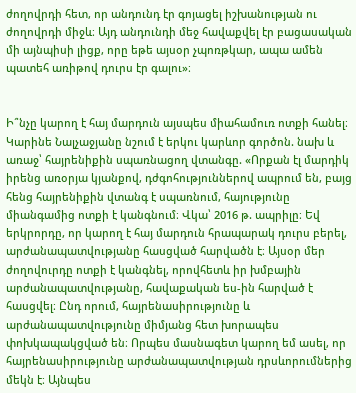ժողովրդի հետ, որ անդունդ էր գոյացել իշխանության ու ժողովրդի միջև։ Այդ անդունդի մեջ հավաքվել էր բացասական մի այնպիսի լիցք, որը եթե այսօր չպոռթկար, ապա ամեն պատեհ առիթով դուրս էր գալու»։


Ի՞նչը կարող է հայ մարդուն այսպես միահամուռ ոտքի հանել։ Կարինե Նալչաջյանը նշում է երկու կարևոր գործոն. նախ և առաջ՝ հայրենիքին սպառնացող վտանգը. «Որքան էլ մարդիկ իրենց առօրյա կյանքով, դժգոհություններով ապրում են, բայց հենց հայրենիքին վտանգ է սպառնում, հայությունը միանգամից ոտքի է կանգնում։ Վկա՝ 2016 թ. ապրիլը։ Եվ երկրորդը, որ կարող է հայ մարդուն հրապարակ դուրս բերել, արժանապատվությանը հասցված հարվածն է։ Այսօր մեր ժողովուրդը ոտքի է կանգնել, որովհետև իր խմբային արժանապատվությանը, հավաքական ես-ին հարված է հասցվել։ Ընդ որում, հայրենասիրությունը և արժանապատվությունը միմյանց հետ խորապես փոխկապակցված են։ Որպես մասնագետ կարող եմ ասել, որ հայրենասիրությունը արժանապատվության դրսևորումներից մեկն է։ Այնպես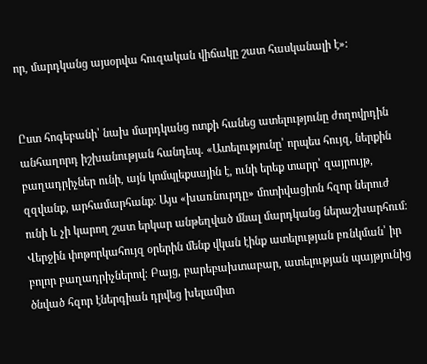որ, մարդկանց այսօրվա հուզական վիճակը շատ հասկանալի է»։


Ըստ հոգեբանի՝ նախ մարդկանց ոտքի հանեց ատելությունը ժողովրդին անհաղորդ իշխանության հանդեպ. «Ատելությունը՝ որպես հույզ, ներքին բաղադրիչներ ունի, այն կոմպլեքսային է, ունի երեք տարր՝ զայրույթ, զզվանք, արհամարհանք։ Այս «խառնուրդը» մոտիվացիոն հզոր ներուժ ունի և չի կարող շատ երկար անթեղված մնալ մարդկանց ներաշխարհում։ Վերջին փոթորկահույզ օրերին մենք վկան էինք ատելության բռնկման՝ իր բոլոր բաղադրիչներով։ Բայց, բարեբախտաբար, ատելության պայթյունից ծնված հզոր էներգիան դրվեց խելամիտ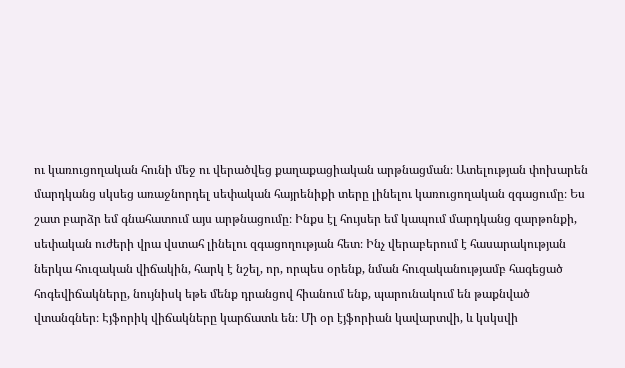ու կառուցողական հունի մեջ ու վերածվեց քաղաքացիական արթնացման։ Ատելության փոխարեն մարդկանց սկսեց առաջնորդել սեփական հայրենիքի տերը լինելու կառուցողական զգացումը։ Ես շատ բարձր եմ գնահատում այս արթնացումը։ Ինքս էլ հույսեր եմ կապում մարդկանց զարթոնքի, սեփական ուժերի վրա վստահ լինելու զգացողության հետ։ Ինչ վերաբերում է հասարակության ներկա հուզական վիճակին, հարկ է նշել, որ, որպես օրենք, նման հուզականությամբ հագեցած հոգեվիճակները, նույնիսկ եթե մենք դրանցով հիանում ենք, պարունակում են թաքնված վտանգներ։ Էյֆորիկ վիճակները կարճատև են։ Մի օր էյֆորիան կավարտվի, և կսկսվի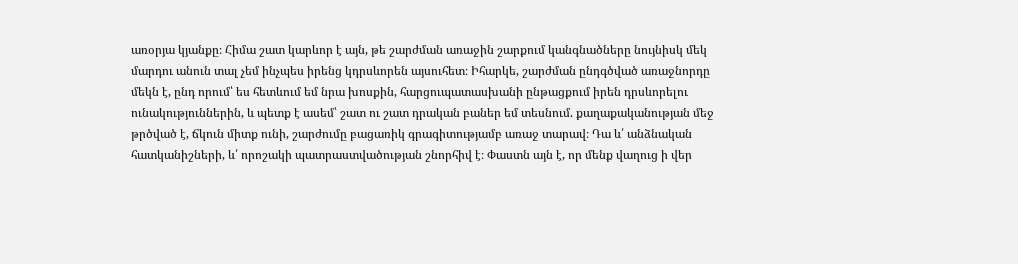առօրյա կյանքը։ Հիմա շատ կարևոր է այն, թե շարժման առաջին շարքում կանգնածները նույնիսկ մեկ մարդու անուն տալ չեմ ինչպես իրենց կդրսևորեն այսուհետ։ Իհարկե, շարժման ընդգծված առաջնորդը մեկն է, ընդ որում՝ ես հետևում եմ նրա խոսքին, հարցուպատասխանի ընթացքում իրեն դրսևորելու ունակություններին, և պետք է ասեմ՝ շատ ու շատ դրական բաներ եմ տեսնում. քաղաքականության մեջ թրծված է, ճկուն միտք ունի, շարժումը բացառիկ գրագիտությամբ առաջ տարավ։ Դա և՛ անձնական հատկանիշների, և՛ որոշակի պատրաստվածության շնորհիվ է։ Փաստն այն է, որ մենք վաղուց ի վեր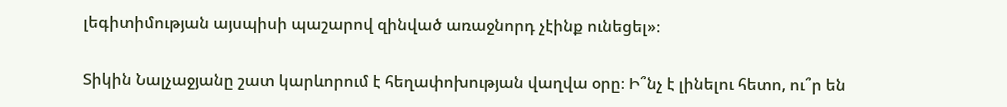լեգիտիմության այսպիսի պաշարով զինված առաջնորդ չէինք ունեցել»։


Տիկին Նալչաջյանը շատ կարևորում է հեղափոխության վաղվա օրը։ Ի՞նչ է լինելու հետո, ու՞ր են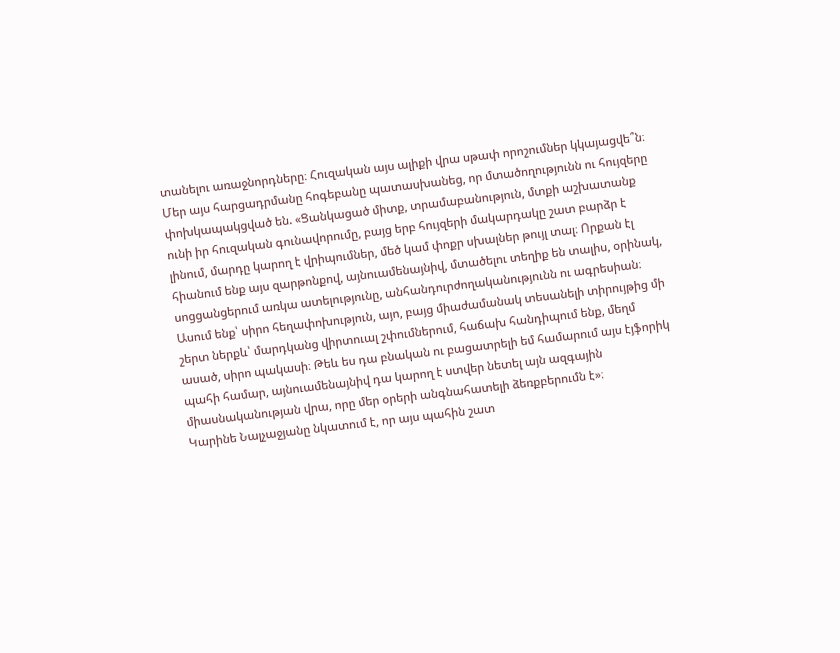տանելու առաջնորդները։ Հուզական այս ալիքի վրա սթափ որոշումներ կկայացվե՞ն։ Մեր այս հարցադրմանը հոգեբանը պատասխանեց, որ մտածողությունն ու հույզերը փոխկապակցված են. «Ցանկացած միտք, տրամաբանություն, մտքի աշխատանք ունի իր հուզական գունավորումը, բայց երբ հույզերի մակարդակը շատ բարձր է լինում, մարդը կարող է վրիպումներ, մեծ կամ փոքր սխալներ թույլ տալ։ Որքան էլ հիանում ենք այս զարթոնքով, այնուամենայնիվ, մտածելու տեղիք են տալիս, օրինակ, սոցցանցերում առկա ատելությունը, անհանդուրժողականությունն ու ագրեսիան։ Ասում ենք՝ սիրո հեղափոխություն, այո, բայց միաժամանակ տեսանելի տիրույթից մի շերտ ներքև՝ մարդկանց վիրտուալ շփումներում, հաճախ հանդիպում ենք, մեղմ ասած, սիրո պակասի։ Թեև ես դա բնական ու բացատրելի եմ համարում այս էյֆորիկ պահի համար, այնուամենայնիվ դա կարող է ստվեր նետել այն ազգային միասնականության վրա, որը մեր օրերի անգնահատելի ձեռքբերումն է»։
Կարինե Նալչաջյանը նկատում է, որ այս պահին շատ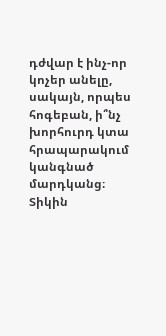դժվար է ինչ-որ կոչեր անելը, սակայն, որպես հոգեբան, ի՞նչ խորհուրդ կտա հրապարակում կանգնած մարդկանց։ Տիկին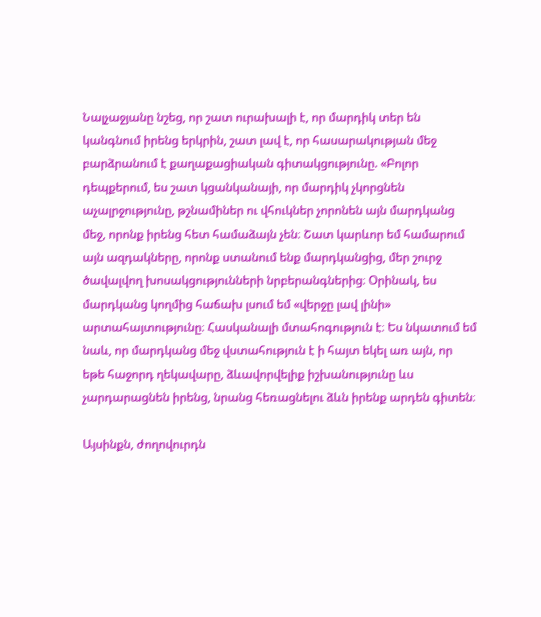Նալչաջյանը նշեց, որ շատ ուրախալի է, որ մարդիկ տեր են կանգնում իրենց երկրին, շատ լավ է, որ հասարակության մեջ բարձրանում է քաղաքացիական գիտակցությունը. «Բոլոր դեպքերում, ես շատ կցանկանայի, որ մարդիկ չկորցնեն աչալրջությունը, թշնամիներ ու վհուկներ չորոնեն այն մարդկանց մեջ, որոնք իրենց հետ համաձայն չեն։ Շատ կարևոր եմ համարում այն ազդակները, որոնք ստանում ենք մարդկանցից, մեր շուրջ ծավալվող խոսակցությունների նրբերանգներից։ Օրինակ, ես մարդկանց կողմից հաճախ լսում եմ «վերջը լավ լինի» արտահայտությունը։ Հասկանալի մտահոգություն է։ Ես նկատում եմ նաև, որ մարդկանց մեջ վստահություն է ի հայտ եկել առ այն, որ եթե հաջորդ ղեկավարը, ձևավորվելիք իշխանությունը ևս չարդարացնեն իրենց, նրանց հեռացնելու ձևն իրենք արդեն գիտեն։

Այսինքն, ժողովուրդն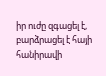իր ուժը զգացել է, բարձրացել է հայի հանիրավի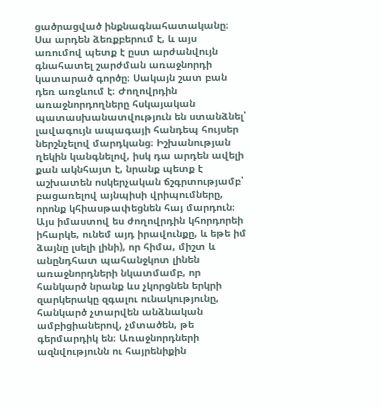ցածրացված ինքնագնահատականը։ Սա արդեն ձեռքբերում է, և այս առումով պետք է ըստ արժանվույն գնահատել շարժման առաջնորդի կատարած գործը։ Սակայն շատ բան դեռ առջևում է։ Ժողովրդին առաջնորդողները հսկայական պատասխանատվություն են ստանձնել՝ լավագույն ապագայի հանդեպ հույսեր ներշնչելով մարդկանց։ Իշխանության ղեկին կանգնելով, իսկ դա արդեն ավելի քան ակնհայտ է, նրանք պետք է աշխատեն ոսկերչական ճշգրտությամբ՝ բացառելով այնպիսի վրիպումները, որոնք կհիասթափեցնեն հայ մարդուն։ Այս իմաստով ես ժողովրդին կհորդորեի իհարկե, ունեմ այդ իրավունքը, և եթե իմ ձայնը լսելի լինի), որ հիմա, միշտ և անընդհատ պահանջկոտ լինեն առաջնորդների նկատմամբ, որ հանկարծ նրանք ևս չկորցնեն երկրի զարկերակը զգալու ունակությունը, հանկարծ չտարվեն անձնական ամբիցիաներով, չմտածեն, թե գերմարդիկ են։ Առաջնորդների ազնվությունն ու հայրենիքին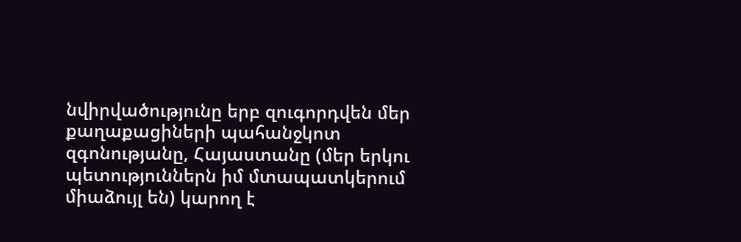նվիրվածությունը երբ զուգորդվեն մեր քաղաքացիների պահանջկոտ զգոնությանը, Հայաստանը (մեր երկու պետություններն իմ մտապատկերում միաձույլ են) կարող է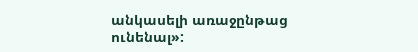անկասելի առաջընթաց ունենալ»: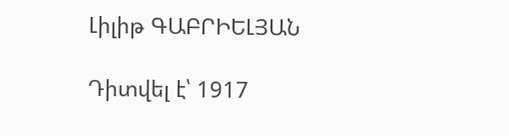Լիլիթ ԳԱԲՐԻԵԼՅԱՆ

Դիտվել է՝ 1917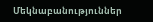Մեկնաբանություններ